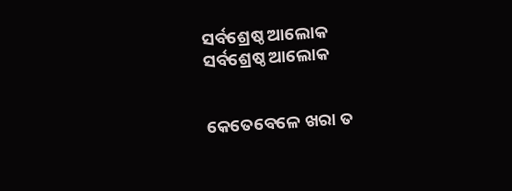ସର୍ବଶ୍ରେଷ୍ଠ ଆଲୋକ
ସର୍ବଶ୍ରେଷ୍ଠ ଆଲୋକ


କେତେବେଳେ ଖରା ତ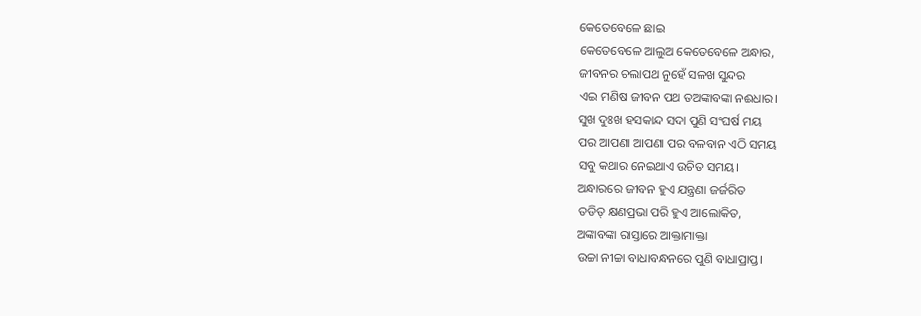କେତେବେଳେ ଛାଇ
କେତେବେଳେ ଆଲୁଅ କେତେବେଳେ ଅନ୍ଧାର,
ଜୀବନର ଚଲାପଥ ନୁହେଁ ସଳଖ ସୁନ୍ଦର
ଏଇ ମଣିଷ ଜୀବନ ପଥ ତଅଙ୍କାବଙ୍କା ନଈଧାର।
ସୁଖ ଦୁଃଖ ହସକାନ୍ଦ ସଦା ପୁଣି ସଂଘର୍ଷ ମୟ
ପର ଆପଣା ଆପଣା ପର ବଳବାନ ଏଠି ସମୟ
ସବୁ କଥାର ନେଇଥାଏ ଉଚିତ ସମୟ।
ଅନ୍ଧାରରେ ଜୀବନ ହୁଏ ଯନ୍ତ୍ରଣା ଜର୍ଜରିତ
ତଡିତ୍ କ୍ଷଣପ୍ରଭା ପରି ହୁଏ ଆଲୋକିତ,
ଅଙ୍କାବଙ୍କା ରାସ୍ତାରେ ଆକ୍ତାମାକ୍ତା
ଉଚ୍ଚା ନୀଚ୍ଚା ବାଧାବନ୍ଧନରେ ପୁଣି ବାଧାପ୍ରାପ୍ତ।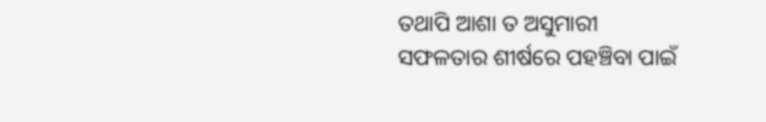ତଥାପି ଆଶା ତ ଅସୁମାରୀ
ସଫଳତାର ଶୀର୍ଷରେ ପହଞ୍ଚିବା ପାଇଁ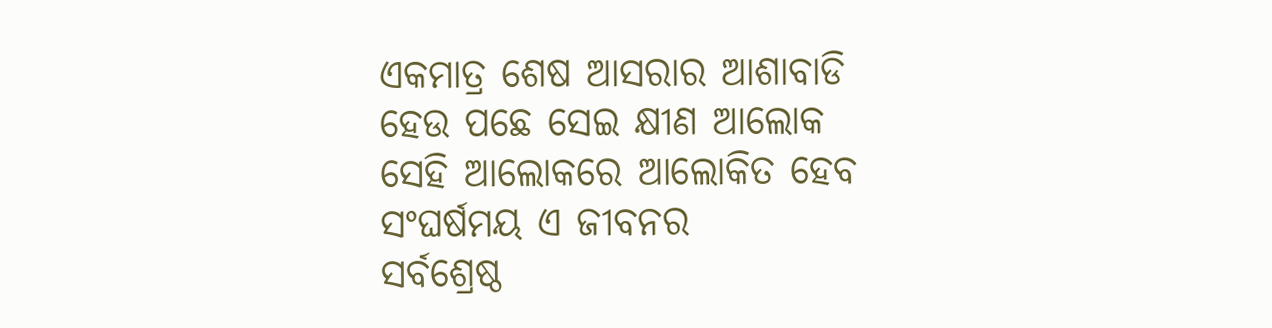ଏକମାତ୍ର ଶେଷ ଆସରାର ଆଶାବାଡି
ହେଉ ପଛେ ସେଇ କ୍ଷୀଣ ଆଲୋକ
ସେହି ଆଲୋକରେ ଆଲୋକିତ ହେବ
ସଂଘର୍ଷମୟ ଏ ଜୀବନର
ସର୍ବଶ୍ରେଷ୍ଠ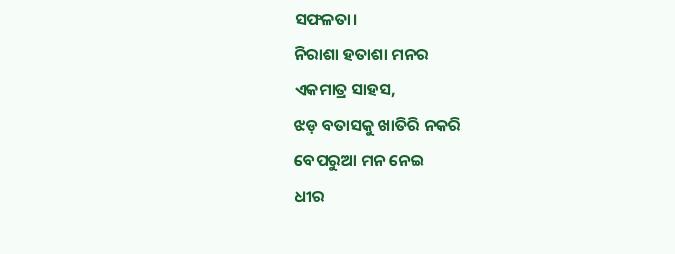ସଫଳତା।
ନିରାଶା ହତାଶା ମନର
ଏକମାତ୍ର ସାହସ,
ଝଡ଼ ବତାସକୁ ଖାତିରି ନକରି
ବେପରୁଆ ମନ ନେଇ
ଧୀର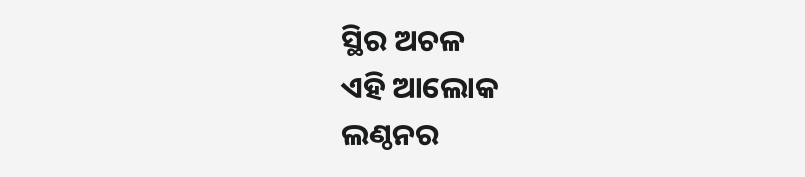ସ୍ଥିର ଅଚଳ
ଏହି ଆଲୋକ
ଲଣ୍ଠନର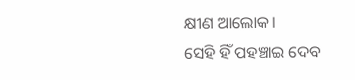କ୍ଷୀଣ ଆଲୋକ।
ସେହି ହିଁ ପହଞ୍ଚାଇ ଦେବ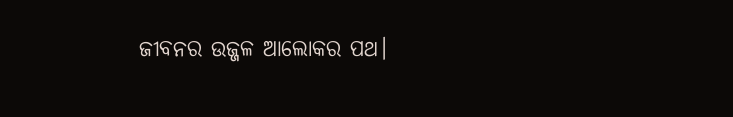ଜୀବନର ଉଜ୍ଜଳ ଆଲୋକର ପଥ।